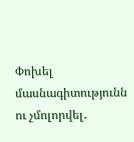Փոխել մասնագիտությունն ու չմոլորվել․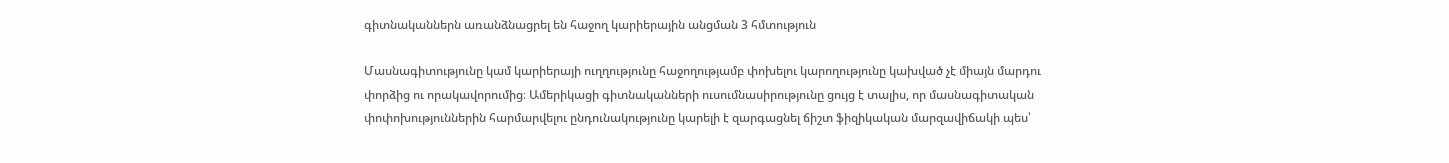գիտնականներն առանձնացրել են հաջող կարիերային անցման 3 հմտություն

Մասնագիտությունը կամ կարիերայի ուղղությունը հաջողությամբ փոխելու կարողությունը կախված չէ միայն մարդու փորձից ու որակավորումից։ Ամերիկացի գիտնականների ուսումնասիրությունը ցույց է տալիս, որ մասնագիտական փոփոխություններին հարմարվելու ընդունակությունը կարելի է զարգացնել ճիշտ ֆիզիկական մարզավիճակի պես՝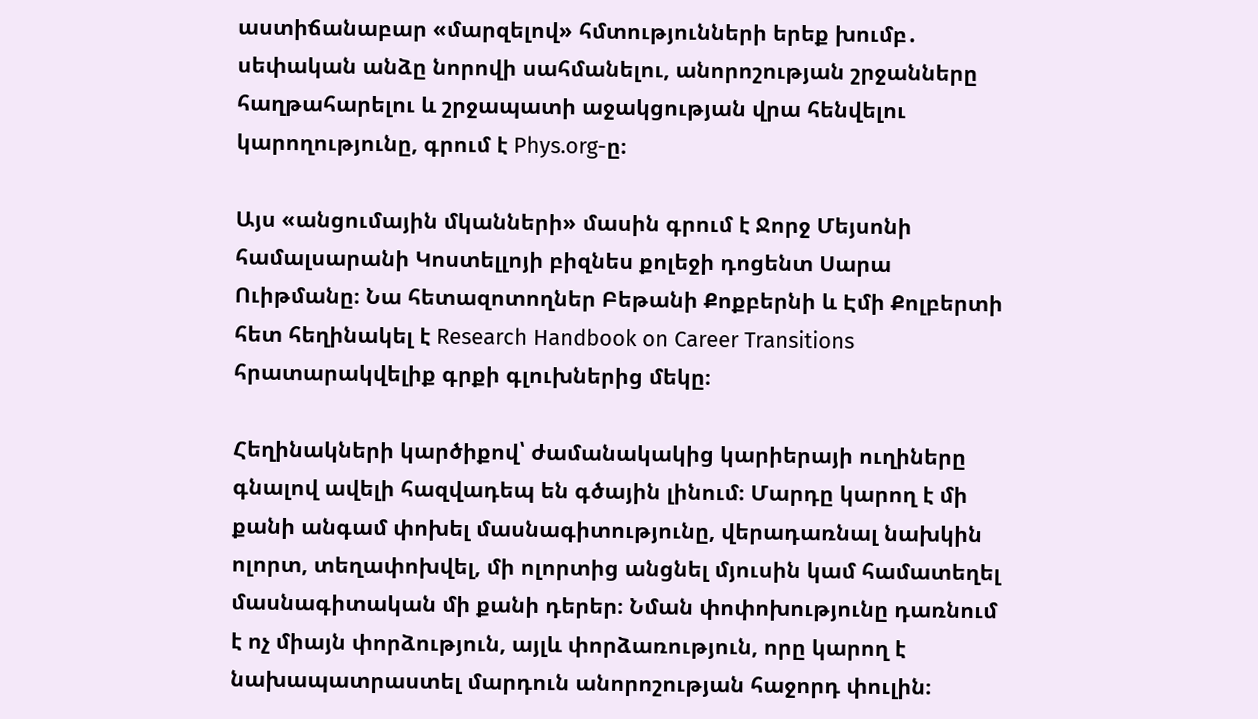աստիճանաբար «մարզելով» հմտությունների երեք խումբ․ սեփական անձը նորովի սահմանելու, անորոշության շրջանները հաղթահարելու և շրջապատի աջակցության վրա հենվելու կարողությունը, գրում է Phys.org-ը։

Այս «անցումային մկանների» մասին գրում է Ջորջ Մեյսոնի համալսարանի Կոստելլոյի բիզնես քոլեջի դոցենտ Սարա Ուիթմանը։ Նա հետազոտողներ Բեթանի Քոքբերնի և Էմի Քոլբերտի հետ հեղինակել է Research Handbook on Career Transitions հրատարակվելիք գրքի գլուխներից մեկը։

Հեղինակների կարծիքով՝ ժամանակակից կարիերայի ուղիները գնալով ավելի հազվադեպ են գծային լինում։ Մարդը կարող է մի քանի անգամ փոխել մասնագիտությունը, վերադառնալ նախկին ոլորտ, տեղափոխվել, մի ոլորտից անցնել մյուսին կամ համատեղել մասնագիտական մի քանի դերեր։ Նման փոփոխությունը դառնում է ոչ միայն փորձություն, այլև փորձառություն, որը կարող է նախապատրաստել մարդուն անորոշության հաջորդ փուլին։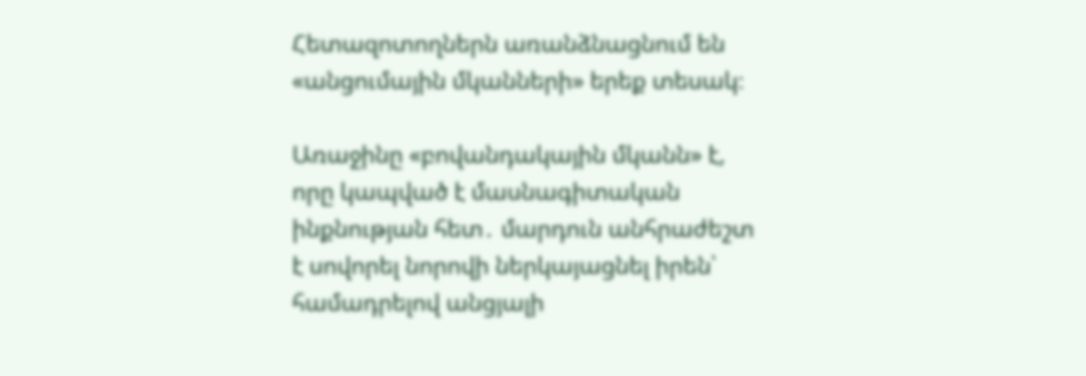Հետազոտողներն առանձնացնում են «անցումային մկանների» երեք տեսակ։

Առաջինը «բովանդակային մկանն» է, որը կապված է մասնագիտական ինքնության հետ․ մարդուն անհրաժեշտ է սովորել նորովի ներկայացնել իրեն՝ համադրելով անցյալի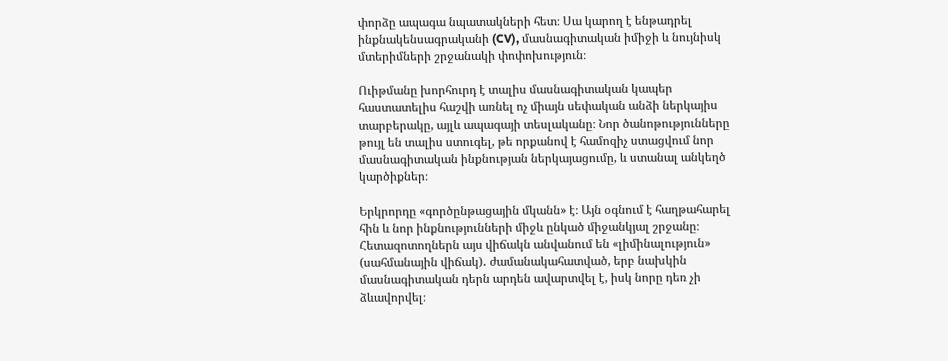փորձը ապագա նպատակների հետ։ Սա կարող է ենթադրել ինքնակենսագրականի (CV), մասնագիտական իմիջի և նույնիսկ մտերիմների շրջանակի փոփոխություն։

Ուիթմանը խորհուրդ է տալիս մասնագիտական կապեր հաստատելիս հաշվի առնել ոչ միայն սեփական անձի ներկայիս տարբերակը, այլև ապագայի տեսլականը։ Նոր ծանոթությունները թույլ են տալիս ստուգել, թե որքանով է համոզիչ ստացվում նոր մասնագիտական ինքնության ներկայացումը, և ստանալ անկեղծ կարծիքներ։

Երկրորդը «գործընթացային մկանն» է։ Այն օգնում է հաղթահարել հին և նոր ինքնությունների միջև ընկած միջանկյալ շրջանը։ Հետազոտողներն այս վիճակն անվանում են «լիմինալություն» (սահմանային վիճակ)․ ժամանակահատված, երբ նախկին մասնագիտական դերն արդեն ավարտվել է, իսկ նորը դեռ չի ձևավորվել։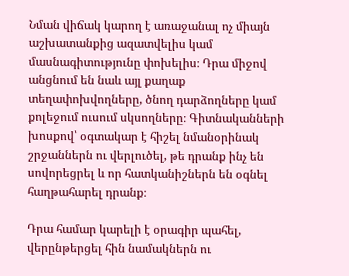Նման վիճակ կարող է առաջանալ ոչ միայն աշխատանքից ազատվելիս կամ մասնագիտությունը փոխելիս։ Դրա միջով անցնում են նաև այլ քաղաք տեղափոխվողները, ծնող դարձողները կամ քոլեջում ուսում սկսողները։ Գիտնականների խոսքով՝ օգտակար է հիշել նմանօրինակ շրջաններն ու վերլուծել, թե դրանք ինչ են սովորեցրել և որ հատկանիշներն են օգնել հաղթահարել դրանք։

Դրա համար կարելի է օրագիր պահել, վերընթերցել հին նամակներն ու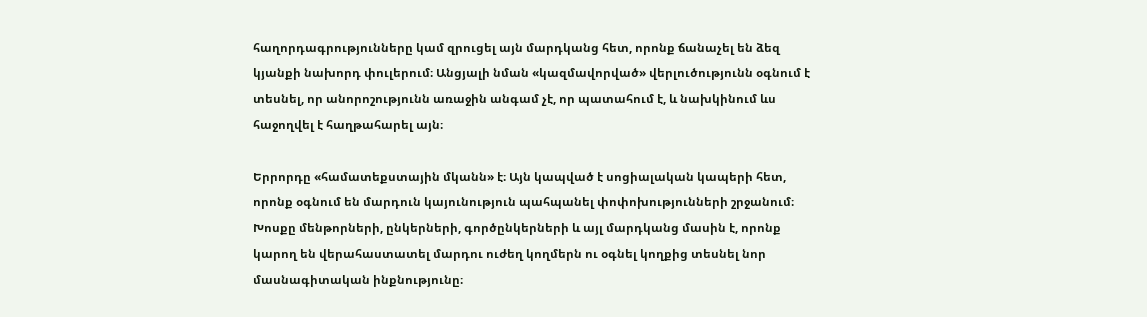հաղորդագրությունները կամ զրուցել այն մարդկանց հետ, որոնք ճանաչել են ձեզ կյանքի նախորդ փուլերում։ Անցյալի նման «կազմավորված» վերլուծությունն օգնում է տեսնել, որ անորոշությունն առաջին անգամ չէ, որ պատահում է, և նախկինում ևս հաջողվել է հաղթահարել այն։

Երրորդը «համատեքստային մկանն» է։ Այն կապված է սոցիալական կապերի հետ, որոնք օգնում են մարդուն կայունություն պահպանել փոփոխությունների շրջանում։ Խոսքը մենթորների, ընկերների, գործընկերների և այլ մարդկանց մասին է, որոնք կարող են վերահաստատել մարդու ուժեղ կողմերն ու օգնել կողքից տեսնել նոր մասնագիտական ինքնությունը։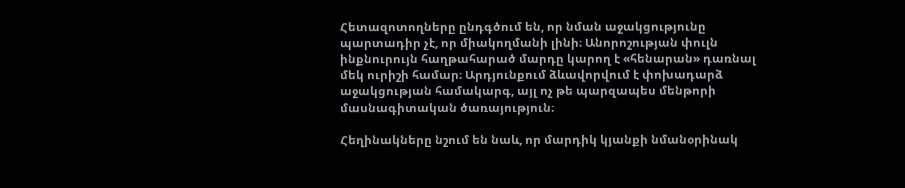Հետազոտողները ընդգծում են, որ նման աջակցությունը պարտադիր չէ, որ միակողմանի լինի։ Անորոշության փուլն ինքնուրույն հաղթահարած մարդը կարող է «հենարան» դառնալ մեկ ուրիշի համար։ Արդյունքում ձևավորվում է փոխադարձ աջակցության համակարգ, այլ ոչ թե պարզապես մենթորի մասնագիտական ծառայություն։

Հեղինակները նշում են նաև, որ մարդիկ կյանքի նմանօրինակ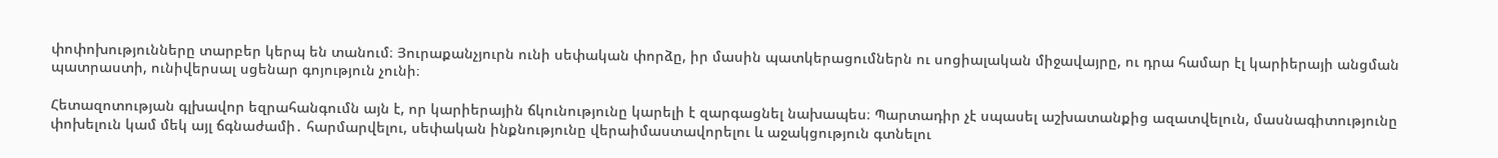փոփոխությունները տարբեր կերպ են տանում։ Յուրաքանչյուրն ունի սեփական փորձը, իր մասին պատկերացումներն ու սոցիալական միջավայրը, ու դրա համար էլ կարիերայի անցման պատրաստի, ունիվերսալ սցենար գոյություն չունի։

Հետազոտության գլխավոր եզրահանգումն այն է, որ կարիերային ճկունությունը կարելի է զարգացնել նախապես։ Պարտադիր չէ սպասել աշխատանքից ազատվելուն, մասնագիտությունը փոխելուն կամ մեկ այլ ճգնաժամի․ հարմարվելու, սեփական ինքնությունը վերաիմաստավորելու և աջակցություն գտնելու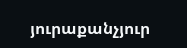յուրաքանչյուր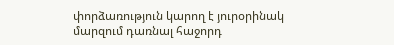փորձառություն կարող է յուրօրինակ մարզում դառնալ հաջորդ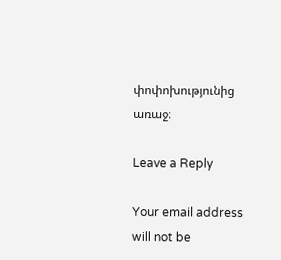փոփոխությունից առաջ։

Leave a Reply

Your email address will not be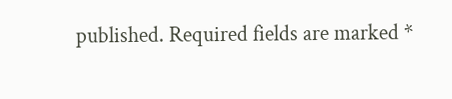published. Required fields are marked *